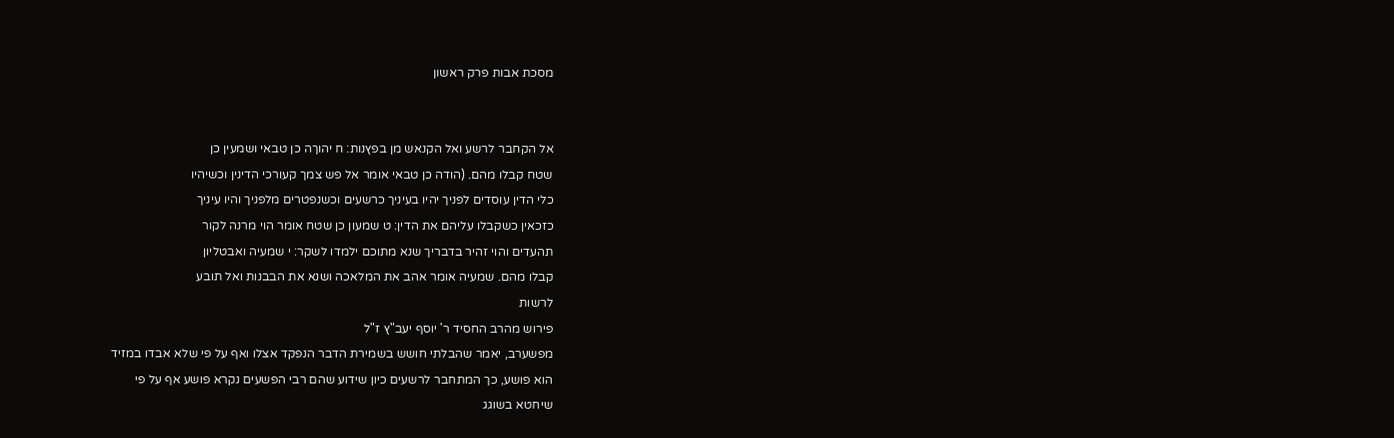מסכת אבות פרק ראשון


אל הקחבר לרשע ואל הקנאש מן בפץנות: ח יהוךה כן טבאי ושמעין כן
שטח קבלו מהם. (הודה כן טבאי אומר אל פש צמך קעורכי הדינין וכשיהיו
כלי הדין עוסדים לפניך יהיו בעיניך כרשעים וכשנפטרים מלפניך והיו עיניך
כזכאין כשקבלו עליהם את הדין: ט שמעון כן שטח אומר הוי מרנה לקור
תהעדים והוי זהיר בדבריך שנא מתוכם ילמדו לשקר: י שמעיה ואבטליון
קבלו מהם. שמעיה אומר אהב את המלאכה ושנא את הבבנות ואל תובע
לרשות
פירוש מהרב החסיד ר' יוסף יעב"ץ ז"ל
מפשערב, יאמר שהבלתי חושש בשמירת הדבר הנפקד אצלו ואף על פי שלא אבדו במזיד
הוא פושע, כך המתחבר לרשעים כיון שידוע שהם רבי הפשעים נקרא פושע אף על פי
שיחטא בשוגג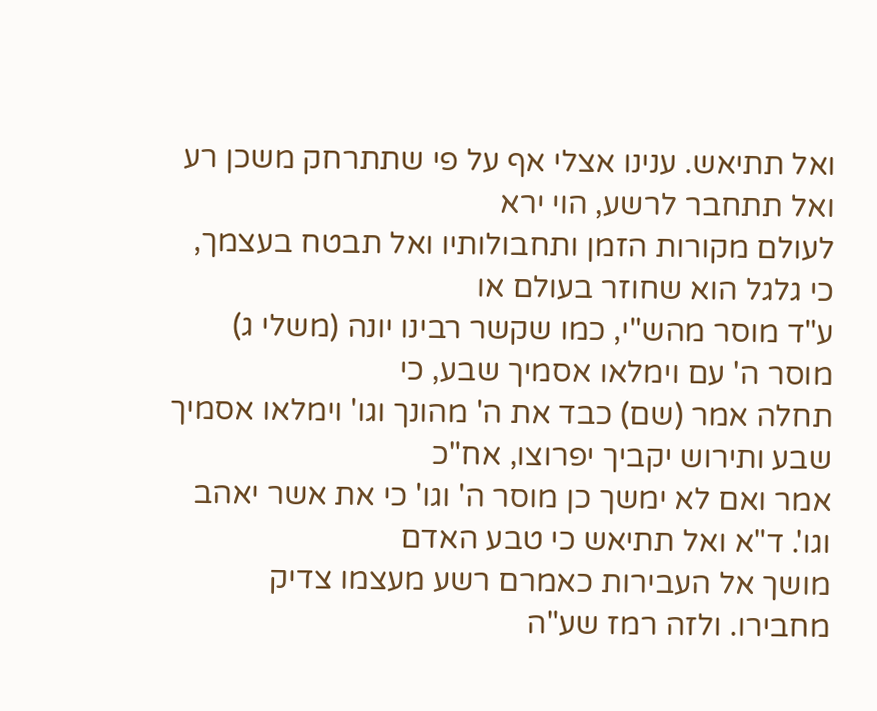ואל תתיאש. ענינו אצלי אף על פי שתתרחק משכן רע ואל תתחבר לרשע, הוי ירא
לעולם מקורות הזמן ותחבולותיו ואל תבטח בעצמך, כי גלגל הוא שחוזר בעולם או
ע"ד מוסר מהש"י, כמו שקשר רבינו יונה (משלי ג) מוסר ה' עם וימלאו אסמיך שבע, כי
תחלה אמר (שם) כבד את ה' מהונך וגו' וימלאו אסמיך שבע ותירוש יקביך יפרוצו, אח"כ
אמר ואם לא ימשך כן מוסר ה' וגו' כי את אשר יאהב וגו'. ד"א ואל תתיאש כי טבע האדם
מושך אל העבירות כאמרם רשע מעצמו צדיק מחבירו. ולזה רמז שע"ה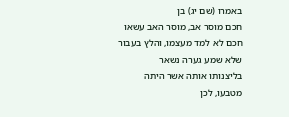באמרו (שם יג) בן
חכם מוסר אב, מוסר האב עשאו חכם לא למד מעצמו, והלץ בעבור שלא שמע גערה נשאר
בליצנותו אותה אשר היתה מטבעו, לכן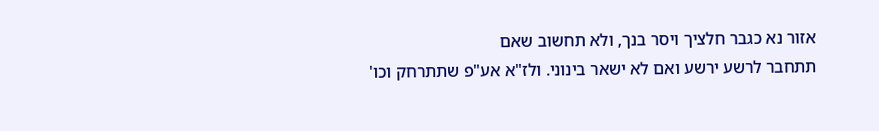אזור נא כגבר חלציך ויסר בנך, ולא תחשוב שאם
תתחבר לרשע ירשע ואם לא ישאר בינוני. ולז"א אע"פ שתתרחק וכו'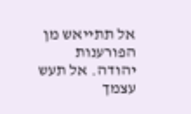אל תתייאש מן הפורענות
יהודה. אל תעש עצמך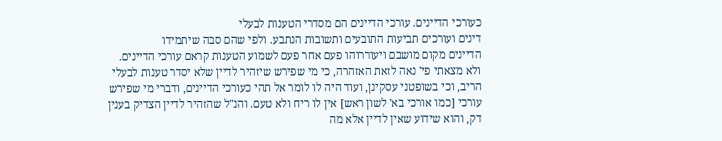כעורכי הדיינים. עורכי הדיינים הם מסדרי הטענות לבעלי
דינים ועורכים תביעות התובעים ותשובות הנתבע. ולפי שהם סבה שיתמידו
הדיינים מקום מושבם ויעוררוהו פעם אחר פעם לשמוע הטענות קראם עורכי הדיינים.
ולא מצאתי פי' נאה לזאת האזהרה, כי מי שפירש שיזהיר לדיין שלא יסדר טענות לבעלי
הריב, וכי בשופטני עסקינן, ועוד היה לו לומר אל תהי כעורכי הדיינים, ודברי מי שפירש
עורכי [כמו אורכי בא' לשון ראש] אין לו ריח ולא טעם. והנ"ל שהזהיר לדיין הצדיק בענין
דק, והוא שידוע שאין לדיין אלא מה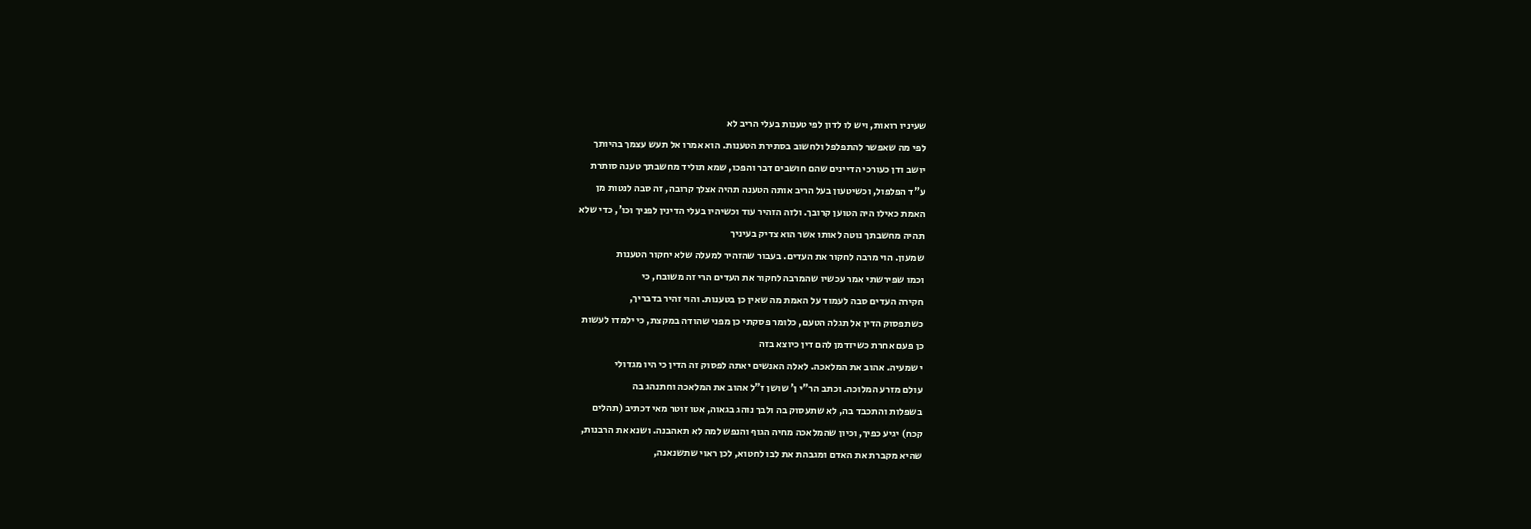שעיניו רואות, ויש לו לדון לפי טענות בעלי הריב לא
לפי מה שאפשר להתפלפל ולחשוב בסתירת הטענות. הוא אמרו אל תעש עצמך בהיותך
יושב ודן כעורכי הדיינים שהם חושבים דבר והפכו, שמא תוליד מחשבתך טענה סותרת
ע"ד הפלפול, וכשיטעון בעל הריב אותה הטענה תהיה אצלך קרובה, זה סבה לנטות מן
האמת כאילו היה הטוען קרובך. ולזה הזהיר עוד וכשיהיו בעלי הדינין לפניך וכו', כדי שלא
תהיה מחשבתך נוטה לאותו אשר הוא צדיק בעיניך
שמעון. הוי מרבה לחקור את העדים. בעבור שהזהיר למעלה שלא יחקור הטענות
וכמו שפירשתי אמר עכשיו שהמרבה לחקור את העדים הרי זה משובח, כי
חקירה העדים סבה לעמוד על האמת מה שאין כן בטענות. והוי זהיר בדבריך,
כשתפסוק הדין אל תגלה הטעם, כלומר פסקתי כן מפני שהודה במקצת, כי ילמדו לעשות
כן פעם אחרת כשיזדמן להם דין כיוצא בזה
י שמעיה. אהוב את המלאכה. לאלה האנשים יאתה לפסוק זה הדין כי היו מגדולי
עולם מזרע המלוכה. וכתב הר"י ן' שושן ז"ל אהוב את המלאכה וחתנהג בה
בשפלות והתכבד בה, לא שתעסוק בה ולבך נוהג בגאוה, אטו זוטר מאי דכתיב (תהלים
קכח) יגיע כפיך, וכיון שהמלאכה מחיה הגוף והנפש למה לא תאהבנה. ושנא את הרבנות,
שהיא מקברת את האדם ומגבהת את לבו לחטוא, לכן ראוי שתשנאנה,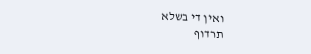ואין די בשלא
תרדוף